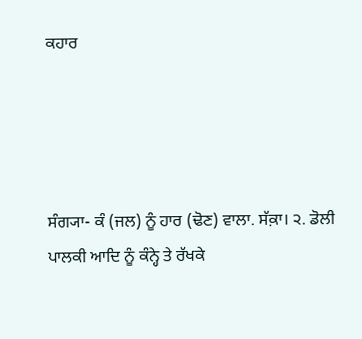ਕਹਾਰ




ਸੰਗ੍ਯਾ- ਕੰ (ਜਲ) ਨੂੰ ਹਾਰ (ਢੋਣ) ਵਾਲਾ. ਸੱਕ਼ਾ। ੨. ਡੋਲੀ ਪਾਲਕੀ ਆਦਿ ਨੂੰ ਕੰਨ੍ਹੇ ਤੇ ਰੱਖਕੇ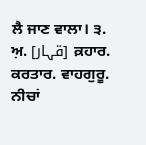ਲੈ ਜਾਣ ਵਾਲਾ। ੩. ਅ਼. [قہار] ਕ਼ਹਾਰ. ਕਰਤਾਰ. ਵਾਹਗੁਰੂ. ਨੀਚਾਂ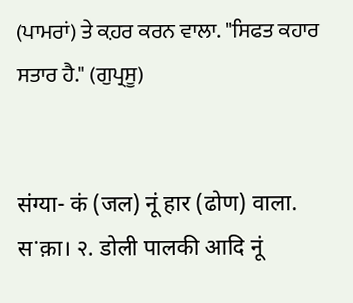(ਪਾਮਰਾਂ) ਤੇ ਕ਼ਹਰ ਕਰਨ ਵਾਲਾ. "ਸਿਫਤ ਕਹਾਰ ਸਤਾਰ ਹੈ." (ਗੁਪ੍ਰਸੂ)


संग्या- कं (जल) नूं हार (ढोण) वाला. सॱक़ा। २. डोली पालकी आदि नूं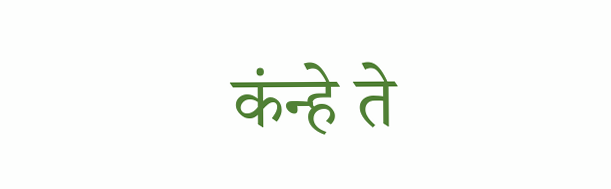कंन्हे ते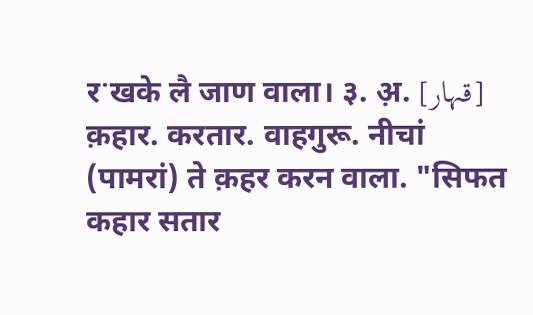रॱखके लै जाण वाला। ३. अ़. [قہار] क़हार. करतार. वाहगुरू. नीचां (पामरां) ते क़हर करन वाला. "सिफत कहार सतार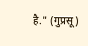है." (गुप्रसू)